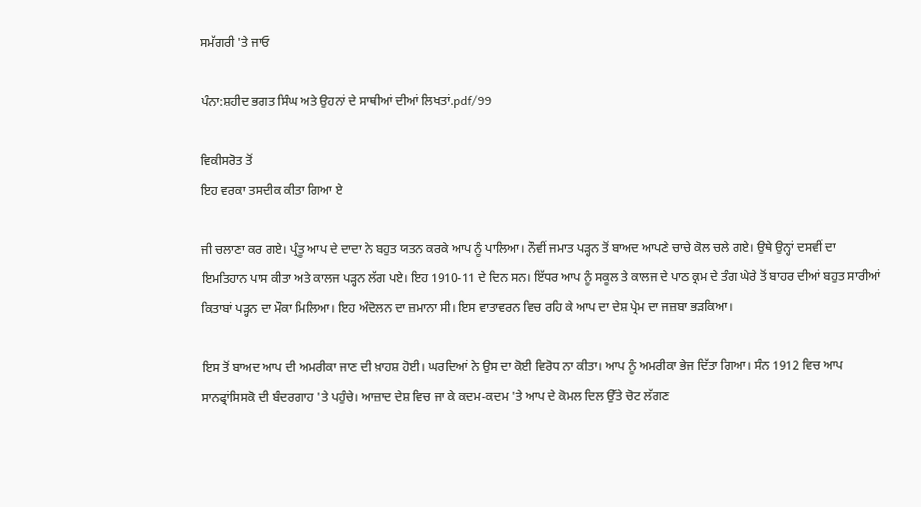ਸਮੱਗਰੀ 'ਤੇ ਜਾਓ

ਪੰਨਾ:ਸ਼ਹੀਦ ਭਗਤ ਸਿੰਘ ਅਤੇ ਉਹਨਾਂ ਦੇ ਸਾਥੀਆਂ ਦੀਆਂ ਲਿਖਤਾਂ.pdf/99

ਵਿਕੀਸਰੋਤ ਤੋਂ
ਇਹ ਵਰਕਾ ਤਸਦੀਕ ਕੀਤਾ ਗਿਆ ਏ

ਜੀ ਚਲਾਣਾ ਕਰ ਗਏ। ਪ੍ਰੰਤੂ ਆਪ ਦੇ ਦਾਦਾ ਨੇ ਬਹੁਤ ਯਤਨ ਕਰਕੇ ਆਪ ਨੂੰ ਪਾਲਿਆ। ਨੌਵੀਂ ਜਮਾਤ ਪੜ੍ਹਨ ਤੋਂ ਬਾਅਦ ਆਪਣੇ ਚਾਚੇ ਕੋਲ ਚਲੇ ਗਏ। ਉਥੇ ਉਨ੍ਹਾਂ ਦਸਵੀਂ ਦਾ ਇਮਤਿਹਾਨ ਪਾਸ ਕੀਤਾ ਅਤੇ ਕਾਲਜ ਪੜ੍ਹਨ ਲੱਗ ਪਏ। ਇਹ 1910-11 ਦੇ ਦਿਨ ਸਨ। ਇੱਧਰ ਆਪ ਨੂੰ ਸਕੂਲ ਤੇ ਕਾਲਜ ਦੇ ਪਾਠ ਕ੍ਰਮ ਦੇ ਤੰਗ ਘੇਰੇ ਤੋਂ ਬਾਹਰ ਦੀਆਂ ਬਹੁਤ ਸਾਰੀਆਂ ਕਿਤਾਬਾਂ ਪੜ੍ਹਨ ਦਾ ਮੌਕਾ ਮਿਲਿਆ। ਇਹ ਅੰਦੋਲਨ ਦਾ ਜ਼ਮਾਨਾ ਸੀ। ਇਸ ਵਾਤਾਵਰਨ ਵਿਚ ਰਹਿ ਕੇ ਆਪ ਦਾ ਦੇਸ਼ ਪ੍ਰੇਮ ਦਾ ਜਜ਼ਬਾ ਭੜਕਿਆ।

ਇਸ ਤੋਂ ਬਾਅਦ ਆਪ ਦੀ ਅਮਰੀਕਾ ਜਾਣ ਦੀ ਖ਼ਾਹਸ਼ ਹੋਈ। ਘਰਦਿਆਂ ਨੇ ਉਸ ਦਾ ਕੋਈ ਵਿਰੋਧ ਨਾ ਕੀਤਾ। ਆਪ ਨੂੰ ਅਮਰੀਕਾ ਭੇਜ ਦਿੱਤਾ ਗਿਆ। ਸੰਨ 1912 ਵਿਚ ਆਪ ਸਾਨਫ੍ਰਾਂਸਿਸਕੋ ਦੀ ਬੰਦਰਗਾਹ 'ਤੇ ਪਹੁੰਚੇ। ਆਜ਼ਾਦ ਦੇਸ਼ ਵਿਚ ਜਾ ਕੇ ਕਦਮ-ਕਦਮ 'ਤੇ ਆਪ ਦੇ ਕੋਮਲ ਦਿਲ ਉੱਤੇ ਚੋਟ ਲੱਗਣ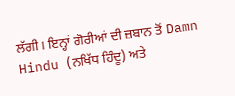ਲੱਗੀ। ਇਨ੍ਹਾਂ ਗੋਰੀਆਂ ਦੀ ਜ਼ਬਾਨ ਤੋਂ Damn Hindu (ਨਖਿੱਧ ਹਿੰਦੂ) ਅਤੇ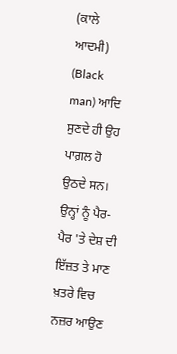(ਕਾਲੇ ਆਦਮੀ) (Black man) ਆਦਿ ਸੁਣਦੇ ਹੀ ਉਹ ਪਾਗ਼ਲ ਹੋ ਉਠਦੇ ਸਨ। ਉਨ੍ਹਾਂ ਨੂੰ ਪੈਰ-ਪੈਰ 'ਤੇ ਦੇਸ਼ ਦੀ ਇੱਜ਼ਤ ਤੇ ਮਾਣ ਖ਼ਤਰੇ ਵਿਚ ਨਜ਼ਰ ਆਉਣ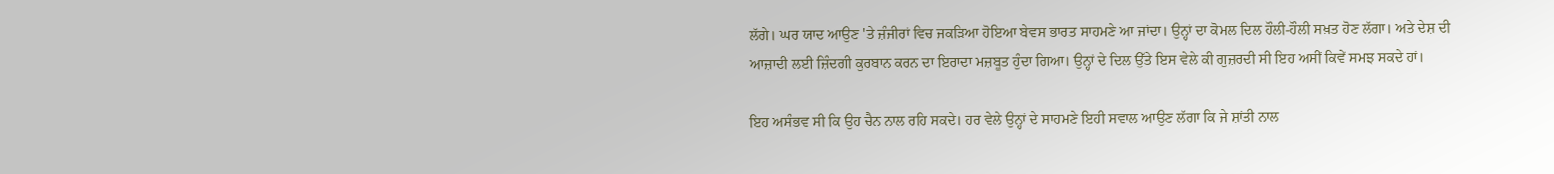ਲੱਗੇ। ਘਰ ਯਾਦ ਆਉਣ 'ਤੇ ਜ਼ੰਜੀਰਾਂ ਵਿਚ ਜਕੜਿਆ ਹੋਇਆ ਬੇਵਸ ਭਾਰਤ ਸਾਹਮਣੇ ਆ ਜਾਂਦਾ। ਉਨ੍ਹਾਂ ਦਾ ਕੋਮਲ ਦਿਲ ਹੌਲੀ-ਹੌਲੀ ਸਖ਼ਤ ਹੋਣ ਲੱਗਾ। ਅਤੇ ਦੇਸ਼ ਦੀ ਆਜ਼ਾਦੀ ਲਈ ਜ਼ਿੰਦਗੀ ਕੁਰਬਾਨ ਕਰਨ ਦਾ ਇਰਾਦਾ ਮਜ਼ਬੂਤ ਹੁੰਦਾ ਗਿਆ। ਉਨ੍ਹਾਂ ਦੇ ਦਿਲ ਉੱਤੇ ਇਸ ਵੇਲੇ ਕੀ ਗੁਜ਼ਰਦੀ ਸੀ ਇਹ ਅਸੀਂ ਕਿਵੇਂ ਸਮਝ ਸਕਦੇ ਹਾਂ।

ਇਹ ਅਸੰਭਵ ਸੀ ਕਿ ਉਹ ਚੈਨ ਨਾਲ ਰਹਿ ਸਕਦੇ। ਹਰ ਵੇਲੇ ਉਨ੍ਹਾਂ ਦੇ ਸਾਹਮਣੇ ਇਹੀ ਸਵਾਲ ਆਉਣ ਲੱਗਾ ਕਿ ਜੇ ਸ਼ਾਂਤੀ ਨਾਲ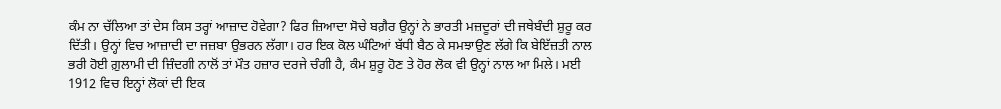ਕੰਮ ਨਾ ਚੱਲਿਆ ਤਾਂ ਦੇਸ ਕਿਸ ਤਰ੍ਹਾਂ ਆਜ਼ਾਦ ਹੋਵੇਗਾ? ਫਿਰ ਜ਼ਿਆਦਾ ਸੋਚੇ ਬਗ਼ੈਰ ਉਨ੍ਹਾਂ ਨੇ ਭਾਰਤੀ ਮਜ਼ਦੂਰਾਂ ਦੀ ਜਥੇਬੰਦੀ ਸ਼ੁਰੂ ਕਰ ਦਿੱਤੀ। ਉਨ੍ਹਾਂ ਵਿਚ ਆਜ਼ਾਦੀ ਦਾ ਜਜ਼ਬਾ ਉਭਰਨ ਲੱਗਾ। ਹਰ ਇਕ ਕੋਲ ਘੰਟਿਆਂ ਬੱਧੀ ਬੈਠ ਕੇ ਸਮਝਾਉਣ ਲੱਗੇ ਕਿ ਬੇਇੱਜ਼ਤੀ ਨਾਲ ਭਰੀ ਹੋਈ ਗ਼ੁਲਾਮੀ ਦੀ ਜ਼ਿੰਦਗੀ ਨਾਲੋਂ ਤਾਂ ਮੌਤ ਹਜ਼ਾਰ ਦਰਜੇ ਚੰਗੀ ਹੈ, ਕੰਮ ਸ਼ੁਰੂ ਹੋਣ ਤੇ ਹੋਰ ਲੋਕ ਵੀ ਉਨ੍ਹਾਂ ਨਾਲ ਆ ਮਿਲੇ। ਮਈ 1912 ਵਿਚ ਇਨ੍ਹਾਂ ਲੋਕਾਂ ਦੀ ਇਕ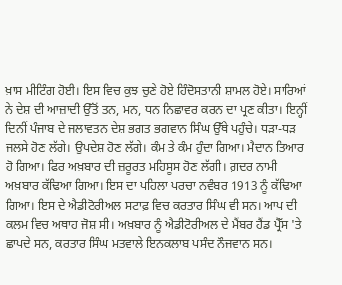ਖ਼ਾਸ ਮੀਟਿੰਗ ਹੋਈ। ਇਸ ਵਿਚ ਕੁਝ ਚੁਣੇ ਹੋਏ ਹਿੰਦੋਸਤਾਨੀ ਸ਼ਾਮਲ ਹੋਏ। ਸਾਰਿਆਂ ਨੇ ਦੇਸ਼ ਦੀ ਆਜ਼ਾਦੀ ਉੱਤੋਂ ਤਨ, ਮਨ, ਧਨ ਨਿਛਾਵਰ ਕਰਨ ਦਾ ਪ੍ਰਣ ਕੀਤਾ। ਇਨ੍ਹੀਂ ਦਿਨੀਂ ਪੰਜਾਬ ਦੇ ਜਲਾਵਤਨ ਦੇਸ਼ ਭਗਤ ਭਗਵਾਨ ਸਿੰਘ ਉੱਥੇ ਪਹੁੰਚੇ। ਧੜਾ-ਧੜ ਜਲਸੇ ਹੋਣ ਲੱਗੇ। ਉਪਦੇਸ਼ ਹੋਣ ਲੱਗੇ। ਕੰਮ ਤੇ ਕੰਮ ਹੁੰਦਾ ਗਿਆ। ਮੈਦਾਨ ਤਿਆਰ ਹੋ ਗਿਆ। ਫਿਰ ਅਖ਼ਬਾਰ ਦੀ ਜ਼ਰੂਰਤ ਮਹਿਸੂਸ ਹੋਣ ਲੱਗੀ। ਗ਼ਦਰ ਨਾਮੀ ਅਖ਼ਬਾਰ ਕੱਢਿਆ ਗਿਆ। ਇਸ ਦਾ ਪਹਿਲਾ ਪਰਚਾ ਨਵੰਬਰ 1913 ਨੂੰ ਕੱਢਿਆ ਗਿਆ। ਇਸ ਦੇ ਐਡੀਟੋਰੀਅਲ ਸਟਾਫ਼ ਵਿਚ ਕਰਤਾਰ ਸਿੰਘ ਵੀ ਸਨ। ਆਪ ਦੀ ਕਲਮ ਵਿਚ ਅਥਾਹ ਜੋਸ਼ ਸੀ। ਅਖ਼ਬਾਰ ਨੂੰ ਐਡੀਟੋਰੀਅਲ ਦੇ ਮੈਂਬਰ ਹੈਂਡ ਪ੍ਰੈੱਸ 'ਤੇ ਛਾਪਦੇ ਸਨ, ਕਰਤਾਰ ਸਿੰਘ ਮਤਵਾਲੇ ਇਨਕਲਾਬ ਪਸੰਦ ਨੌਜਵਾਨ ਸਨ।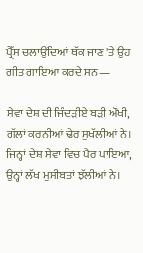ਪ੍ਰੈੱਸ ਚਲਾਉਂਦਿਆਂ ਥੱਕ ਜਾਣ 'ਤੇ ਉਹ ਗੀਤ ਗਾਇਆ ਕਰਦੇ ਸਨ—

ਸੇਵਾ ਦੇਸ਼ ਦੀ ਜਿੰਦੜੀਏ ਬੜੀ ਔਖੀ,
ਗੱਲਾਂ ਕਰਨੀਆਂ ਢੇਰ ਸੁਖੱਲੀਆਂ ਨੇ।
ਜਿਨ੍ਹਾਂ ਦੇਸ਼ ਸੇਵਾ ਵਿਚ ਪੈਰ ਪਾਇਆ,
ਉਨ੍ਹਾਂ ਲੱਖ ਮੁਸੀਬਤਾਂ ਝੱਲੀਆਂ ਨੇ।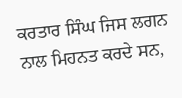ਕਰਤਾਰ ਸਿੰਘ ਜਿਸ ਲਗਨ ਨਾਲ ਮਿਹਨਤ ਕਰਦੇ ਸਨ,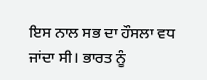ਇਸ ਨਾਲ ਸਭ ਦਾ ਹੌਸਲਾ ਵਧ ਜਾਂਦਾ ਸੀ। ਭਾਰਤ ਨੂੰ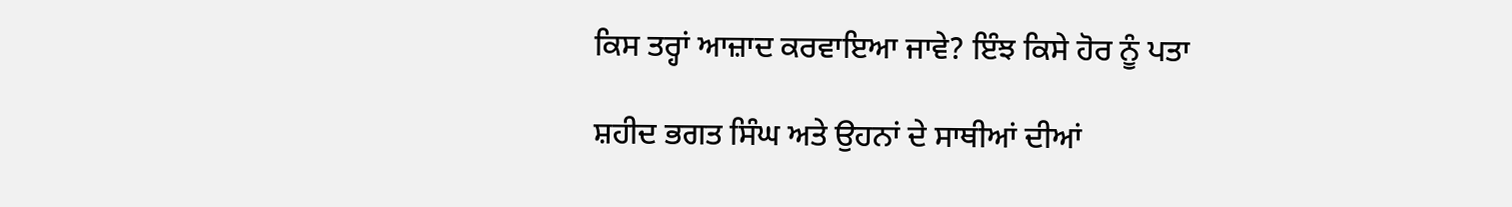ਕਿਸ ਤਰ੍ਹਾਂ ਆਜ਼ਾਦ ਕਰਵਾਇਆ ਜਾਵੇ? ਇੰਝ ਕਿਸੇ ਹੋਰ ਨੂੰ ਪਤਾ

ਸ਼ਹੀਦ ਭਗਤ ਸਿੰਘ ਅਤੇ ਉਹਨਾਂ ਦੇ ਸਾਥੀਆਂ ਦੀਆਂ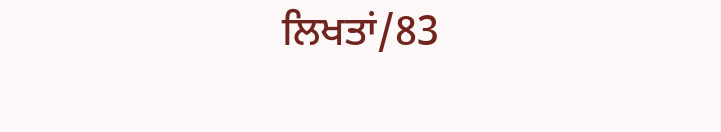ਲਿਖਤਾਂ/83